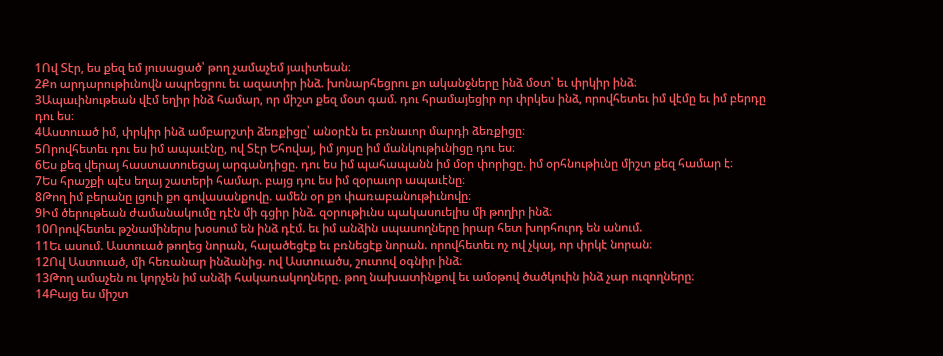1Ով Տէր, ես քեզ եմ յուսացած՝ թող չամաչեմ յաւիտեան։
2Քո արդարութիւնովն ապրեցրու եւ ազատիր ինձ. խոնարհեցրու քո ականջները ինձ մօտ՝ եւ փրկիր ինձ։
3Ապաւինութեան վէմ եղիր ինձ համար, որ միշտ քեզ մօտ գամ. դու հրամայեցիր որ փրկես ինձ, որովհետեւ իմ վէմը եւ իմ բերդը դու ես։
4Աստուած իմ, փրկիր ինձ ամբարշտի ձեռքիցը՝ անօրէն եւ բռնաւոր մարդի ձեռքիցը։
5Որովհետեւ դու ես իմ ապաւէնը, ով Տէր Եհովայ, իմ յոյսը իմ մանկութիւնիցը դու ես։
6Ես քեզ վերայ հաստատուեցայ արգանդիցը. դու ես իմ պահապանն իմ մօր փորիցը. իմ օրհնութիւնը միշտ քեզ համար է։
7Ես հրաշքի պէս եղայ շատերի համար. բայց դու ես իմ զօրաւոր ապաւէնը։
8Թող իմ բերանը լցուի քո գովասանքովը. ամեն օր քո փառաբանութիւնովը։
9Իմ ծերութեան ժամանակումը դէն մի գցիր ինձ. զօրութիւնս պակասուելիս մի թողիր ինձ։
10Որովհետեւ թշնամիներս խօսում են ինձ դէմ. եւ իմ անձին սպասողները իրար հետ խորհուրդ են անում.
11Եւ ասում. Աստուած թողեց նորան, հալածեցէք եւ բռնեցէք նորան. որովհետեւ ոչ ով չկայ, որ փրկէ նորան։
12Ով Աստուած, մի հեռանար ինձանից. ով Աստուածս, շուտով օգնիր ինձ։
13Թող ամաչեն ու կորչեն իմ անձի հակառակողները. թող նախատինքով եւ ամօթով ծածկուին ինձ չար ուզողները։
14Բայց ես միշտ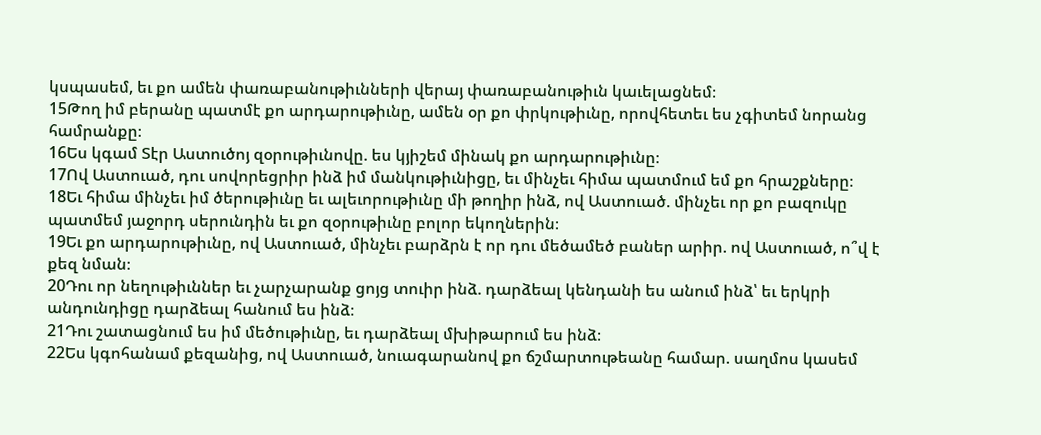կսպասեմ, եւ քո ամեն փառաբանութիւնների վերայ փառաբանութիւն կաւելացնեմ։
15Թող իմ բերանը պատմէ քո արդարութիւնը, ամեն օր քո փրկութիւնը, որովհետեւ ես չգիտեմ նորանց համրանքը։
16Ես կգամ Տէր Աստուծոյ զօրութիւնովը. ես կյիշեմ մինակ քո արդարութիւնը։
17Ով Աստուած, դու սովորեցրիր ինձ իմ մանկութիւնիցը, եւ մինչեւ հիմա պատմում եմ քո հրաշքները։
18Եւ հիմա մինչեւ իմ ծերութիւնը եւ ալեւորութիւնը մի թողիր ինձ, ով Աստուած. մինչեւ որ քո բազուկը պատմեմ յաջորդ սերունդին եւ քո զօրութիւնը բոլոր եկողներին։
19Եւ քո արդարութիւնը, ով Աստուած, մինչեւ բարձրն է որ դու մեծամեծ բաներ արիր. ով Աստուած, ո՞վ է քեզ նման։
20Դու որ նեղութիւններ եւ չարչարանք ցոյց տուիր ինձ. դարձեալ կենդանի ես անում ինձ՝ եւ երկրի անդունդիցը դարձեալ հանում ես ինձ։
21Դու շատացնում ես իմ մեծութիւնը, եւ դարձեալ մխիթարում ես ինձ։
22Ես կգոհանամ քեզանից, ով Աստուած, նուագարանով քո ճշմարտութեանը համար. սաղմոս կասեմ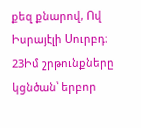քեզ քնարով, Ով Իսրայէլի Սուրբդ։
23Իմ շրթունքները կցնծան՝ երբոր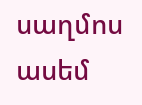սաղմոս ասեմ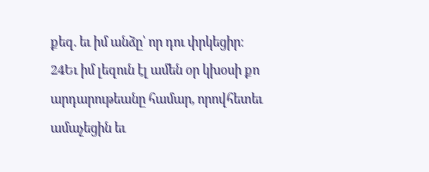քեզ. եւ իմ անձը՝ որ դու փրկեցիր։
24Եւ իմ լեզուն էլ ամեն օր կխօսի քո արդարութեանը համար, որովհետեւ ամաչեցին եւ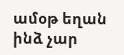ամօթ եղան ինձ չար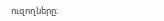ուզողները։